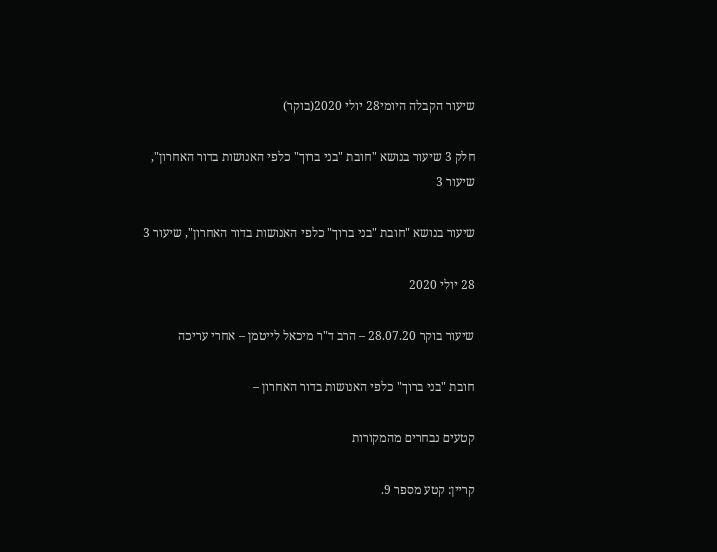שיעור הקבלה היומי28 יולי 2020(בוקר)

חלק 3 שיעור בנושא "חובת "בני ברוך" כלפי האנושות בדור האחרון", שיעור 3

שיעור בנושא "חובת "בני ברוך" כלפי האנושות בדור האחרון", שיעור 3

28 יולי 2020

שיעור בוקר 28.07.20 – הרב ד"ר מיכאל לייטמן – אחרי עריכה

חובת "בני ברוך" כלפי האנושות בדור האחרון –

קטעים נבחרים מהמקורות

קריין: קטע מספר 9.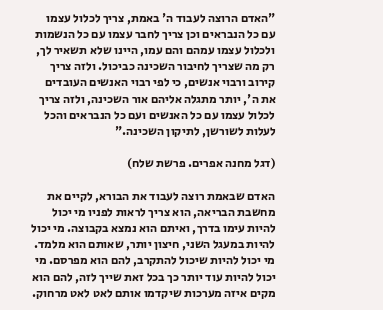"האדם הרוצה לעבוד ה' באמת, צריך לכלול עצמו עם כל הנבראים וכן צריך לחבר עצמו עם כל הנשמות ולכלול עצמו עמהם והם עמו, היינו שלא תשאיר לך, רק מה שצריך לחיבור השכינה כביכול. ולזה צריך קירוב ורבוי אנשים, כי לפי רבוי האנשים העובדים את ה', יותר מתגלה אליהם אור השכינה, ולזה צריך לכלול עצמו עם כל האנשים ועם כל הנבראים והכל לעלות לשורשן, לתיקון השכינה."

(דגל מחנה אפרים. פרשת שלח)

האדם שבאמת רוצה לעבוד את הבורא, לקיים את מחשבת הבריאה, הוא צריך לראות לפניו מי יכול להיות עימו בדרך, ואיתם הוא נמצא בקבוצה. מי יכול להיות במעגל השני, חיצון יותר, שאותם הוא מלמד. מי יכול להיות שיכול להתקרב, להם הוא מפרסם. מי יכול להיות עוד יותר כך בכל זאת שייך לזה, להם הוא מקים איזה מערכות שיקדמו אותם לאט לאט מרחוק.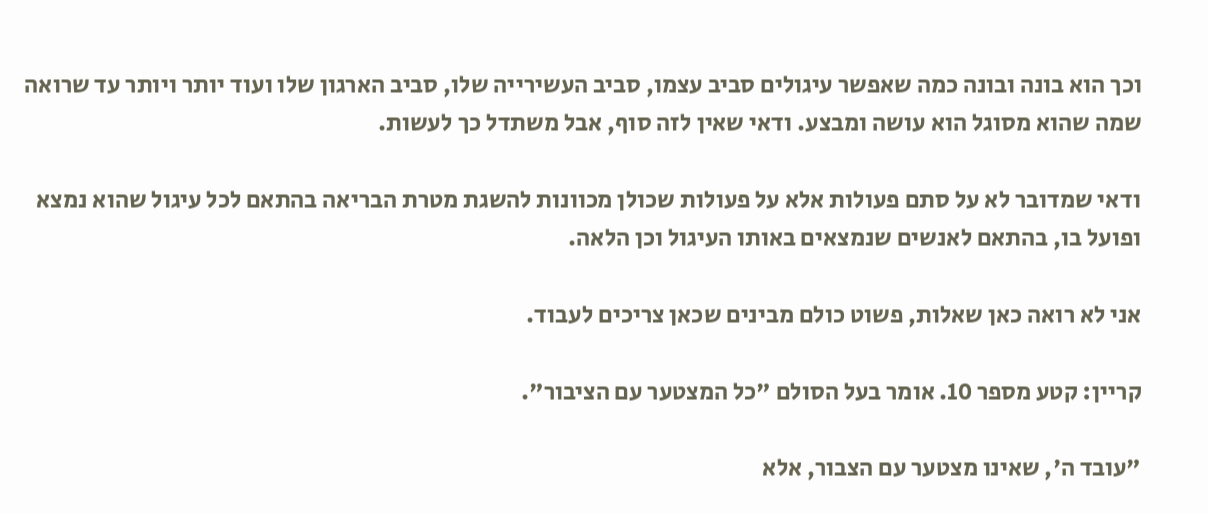וכך הוא בונה ובונה כמה שאפשר עיגולים סביב עצמו, סביב העשירייה שלו, סביב הארגון שלו ועוד יותר ויותר עד שרואה שמה שהוא מסוגל הוא עושה ומבצע. ודאי שאין לזה סוף, אבל משתדל כך לעשות.

ודאי שמדובר לא על סתם פעולות אלא על פעולות שכולן מכוונות להשגת מטרת הבריאה בהתאם לכל עיגול שהוא נמצא ופועל בו, בהתאם לאנשים שנמצאים באותו העיגול וכן הלאה.

אני לא רואה כאן שאלות, פשוט כולם מבינים שכאן צריכים לעבוד.

קריין: קטע מספר 10. אומר בעל הסולם "כל המצטער עם הציבור".

"עובד ה', שאינו מצטער עם הצבור, אלא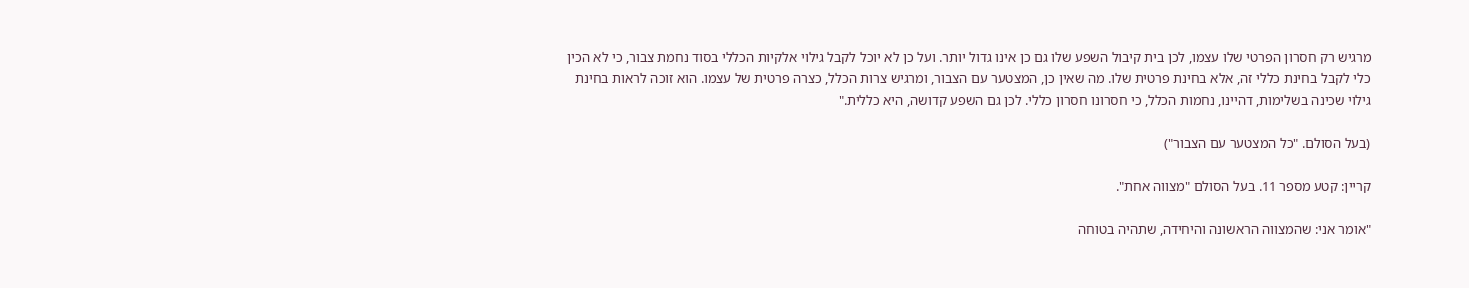מרגיש רק חסרון הפרטי שלו עצמו, לכן בית קיבול השפע שלו גם כן אינו גדול יותר. ועל כן לא יוכל לקבל גילוי אלקיות הכללי בסוד נחמת צבור, כי לא הכין כלי לקבל בחינת כללי זה, אלא בחינת פרטית שלו. מה שאין כן, המצטער עם הצבור, ומרגיש צרות הכלל, כצרה פרטית של עצמו. הוא זוכה לראות בחינת גילוי שכינה בשלימות, דהיינו, נחמות הכלל, כי חסרונו חסרון כללי. לכן גם השפע קדושה, היא כללית."

(בעל הסולם. "כל המצטער עם הצבור")

קריין: קטע מספר 11. בעל הסולם "מצווה אחת".

"אומר אני: שהמצווה הראשונה והיחידה, שתהיה בטוחה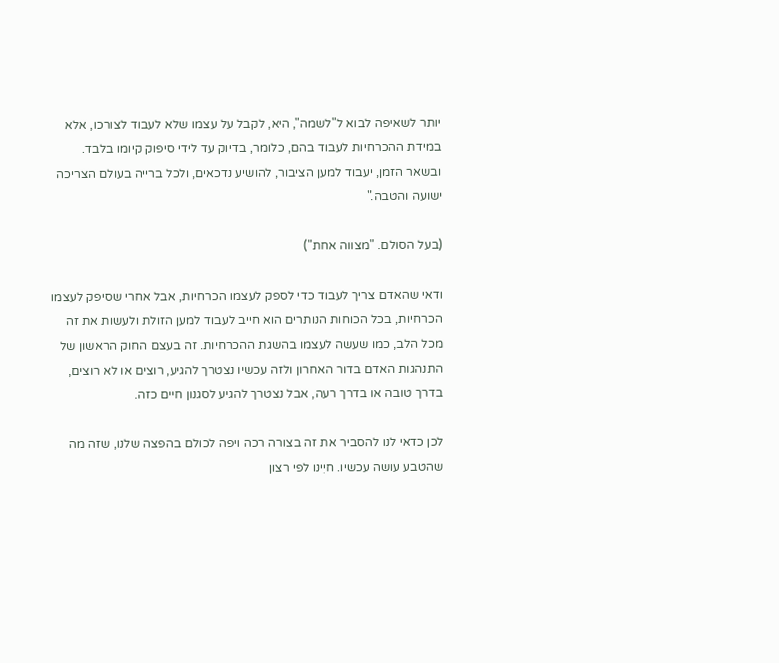יותר לשאיפה לבוא ל"לשמה", היא, לקבל על עצמו שלא לעבוד לצורכו, אלא במידת ההכרחיות לעבוד בהם, כלומר, בדיוק עד לידי סיפוק קיומו בלבד. ובשאר הזמן, יעבוד למען הציבור, להושיע נדכאים, ולכל ברייה בעולם הצריכה ישועה והטבה."

(בעל הסולם. "מצווה אחת")

ודאי שהאדם צריך לעבוד כדי לספק לעצמו הכרחיות, אבל אחרי שסיפק לעצמו הכרחיות, בכל הכוחות הנותרים הוא חייב לעבוד למען הזולת ולעשות את זה מכל הלב, כמו שעשה לעצמו בהשגת ההכרחיות. זה בעצם החוק הראשון של התנהגות האדם בדור האחרון ולזה עכשיו נצטרך להגיע, רוצים או לא רוצים, בדרך טובה או בדרך רעה, אבל נצטרך להגיע לסגנון חיים כזה.

לכן כדאי לנו להסביר את זה בצורה רכה ויפה לכולם בהפצה שלנו, שזה מה שהטבע עושה עכשיו. חיִינו לפי רצון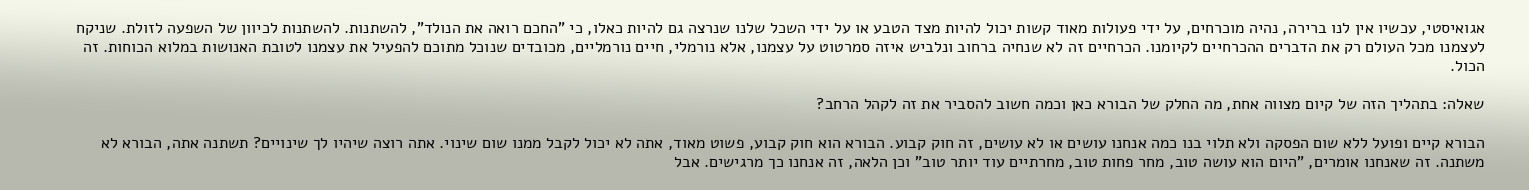אגואיסטי, עכשיו אין לנו ברירה, נהיה מוכרחים, על ידי פעולות מאוד קשות יכול להיות מצד הטבע או על ידי השכל שלנו שנרצה גם להיות כאלו, כי "החכם רואה את הנולד", להשתנות. להשתנות לכיוון של השפעה לזולת. שניקח לעצמנו מכל העולם רק את הדברים ההכרחיים לקיומנו. הכרחיים זה לא שנחיה ברחוב ונלביש איזה סמרטוט על עצמנו, אלא נורמלי, חיים נורמליים, מכובדים שנוכל מתוכם להפעיל את עצמנו לטובת האנושות במלוא הכוחות. זה הכול.

שאלה: בתהליך הזה של קיום מצווה אחת, מה החלק של הבורא כאן וכמה חשוב להסביר את זה לקהל הרחב?

הבורא קיים ופועל ללא שום הפסקה ולא תלוי בנו כמה אנחנו עושים או לא עושים, זה חוק קבוע. הבורא הוא חוק קבוע, פשוט מאוד, אתה לא יכול לקבל ממנו שום שינוי. אתה רוצה שיהיו לך שינויים? תשתנה אתה, הבורא לא משתנה. זה שאנחנו אומרים, "היום הוא עושה טוב, מחר פחות טוב, מחרתיים עוד יותר טוב" וכן הלאה, זה אנחנו כך מרגישים. אבל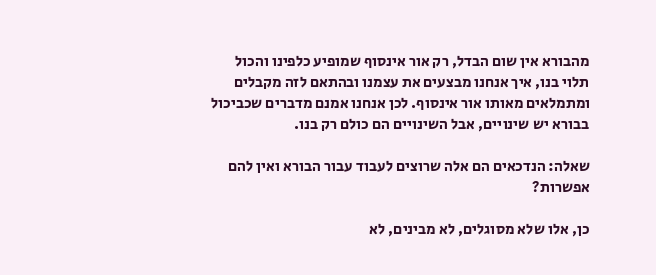מהבורא אין שום הבדל, רק אור אינסוף שמופיע כלפינו והכול תלוי בנו, איך אנחנו מבצעים את עצמנו ובהתאם לזה מקבלים ומתמלאים מאותו אור אינסוף. לכן אנחנו אמנם מדברים שכביכול בבורא יש שינויים, אבל השינויים הם כולם רק בנו.

שאלה: הנדכאים הם אלה שרוצים לעבוד עבור הבורא ואין להם אפשרות?

כן, אלו שלא מסוגלים, לא מבינים, לא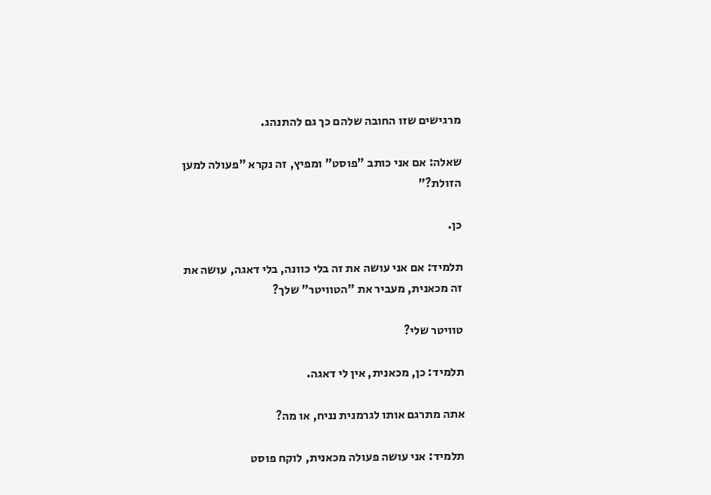מרגישים שזו החובה שלהם כך גם להתנהג.

שאלה: אם אני כותב "פוסט" ומפיץ, זה נקרא "פעולה למען הזולת?"

כן.

תלמיד: אם אני עושה את זה בלי כוונה, בלי דאגה, עושה את זה מכאנית, מעביר את "הטוויטר" שלך?

טוויטר שלי?

תלמיד: כן, מכאנית, אין לי דאגה.

אתה מתרגם אותו לגרמנית נניח, או מה?

תלמיד: אני עושה פעולה מכאנית, לוקח פוסט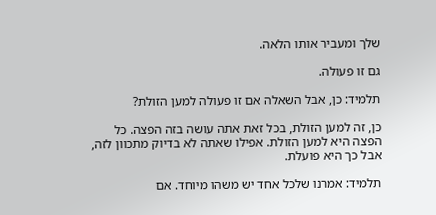שלך ומעביר אותו הלאה.

גם זו פעולה.

תלמיד: כן, אבל השאלה אם זו פעולה למען הזולת?

כן, זה למען הזולת, בכל זאת אתה עושה בזה הפצה. כל הפצה היא למען הזולת. אפילו שאתה לא בדיוק מתכוון לזה, אבל כך היא פועלת.

תלמיד: אמרנו שלכל אחד יש משהו מיוחד. אם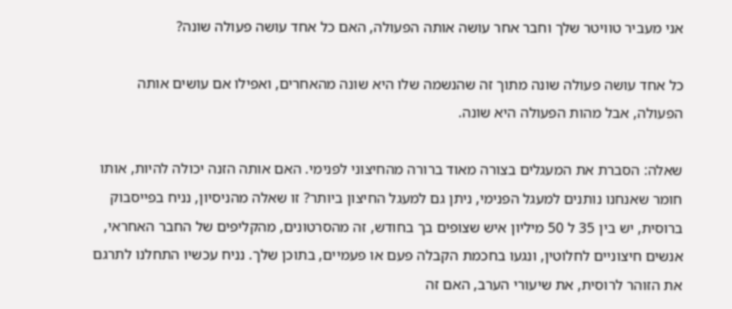אני מעביר טוויטר שלך וחבר אחר עושה אותה הפעולה, האם כל אחד עושה פעולה שונה?

כל אחד עושה פעולה שונה מתוך זה שהנשמה שלו היא שונה מהאחרים, ואפילו אם עושים אותה הפעולה, אבל מהות הפעולה היא שונה.

שאלה: הסברת את המעגלים בצורה מאוד ברורה מהחיצוני לפנימי. האם אותה הזנה יכולה להיות, אותו חומר שאנחנו נותנים למעגל הפנימי, ניתן גם למעגל החיצון ביותר? זו שאלה מהניסיון, נניח בפייסבוק ברוסית, יש בין 35 ל 50 מיליון איש שצופים בך בחודש, זה מהסרטונים, מהקליפים של החבר האחראי, אנשים חיצוניים לחלוטין, ונגעו בחכמת הקבלה פעם או פעמיים, בתוכן שלך. נניח עכשיו התחלנו לתרגם את הזוהר לרוסית, את שיעורי הערב, האם זה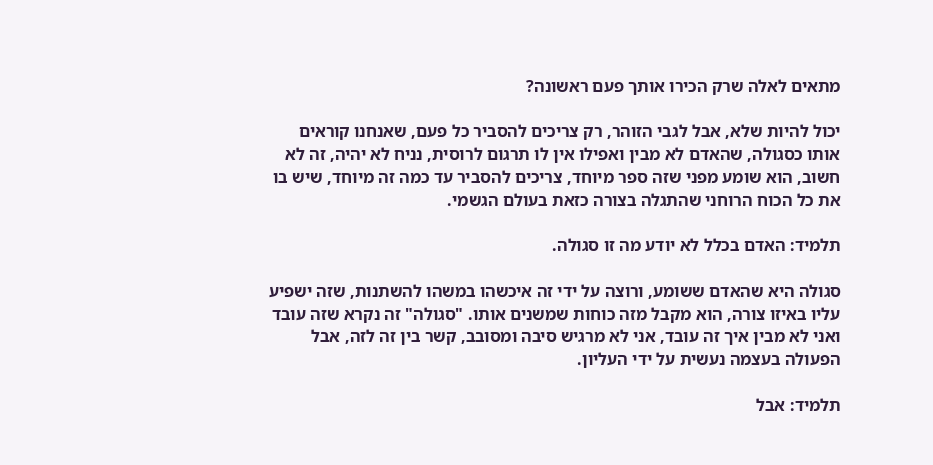מתאים לאלה שרק הכירו אותך פעם ראשונה?

יכול להיות שלא, אבל לגבי הזוהר, רק צריכים להסביר כל פעם, שאנחנו קוראים אותו כסגולה, שהאדם לא מבין ואפילו אין לו תרגום לרוסית, נניח לא יהיה, זה לא חשוב, הוא שומע מפני שזה ספר מיוחד, צריכים להסביר עד כמה זה מיוחד, שיש בו את כל הכוח הרוחני שהתגלה בצורה כזאת בעולם הגשמי.

תלמיד: האדם בכלל לא יודע מה זו סגולה.

סגולה היא שהאדם ששומע, ורוצה על ידי זה איכשהו במשהו להשתנות, שזה ישפיע עליו באיזו צורה, הוא מקבל מזה כוחות שמשנים אותו. "סגולה" זה נקרא שזה עובד ואני לא מבין איך זה עובד, אני לא מרגיש סיבה ומסובב, קשר בין זה לזה, אבל הפעולה בעצמה נעשית על ידי העליון.

תלמיד: אבל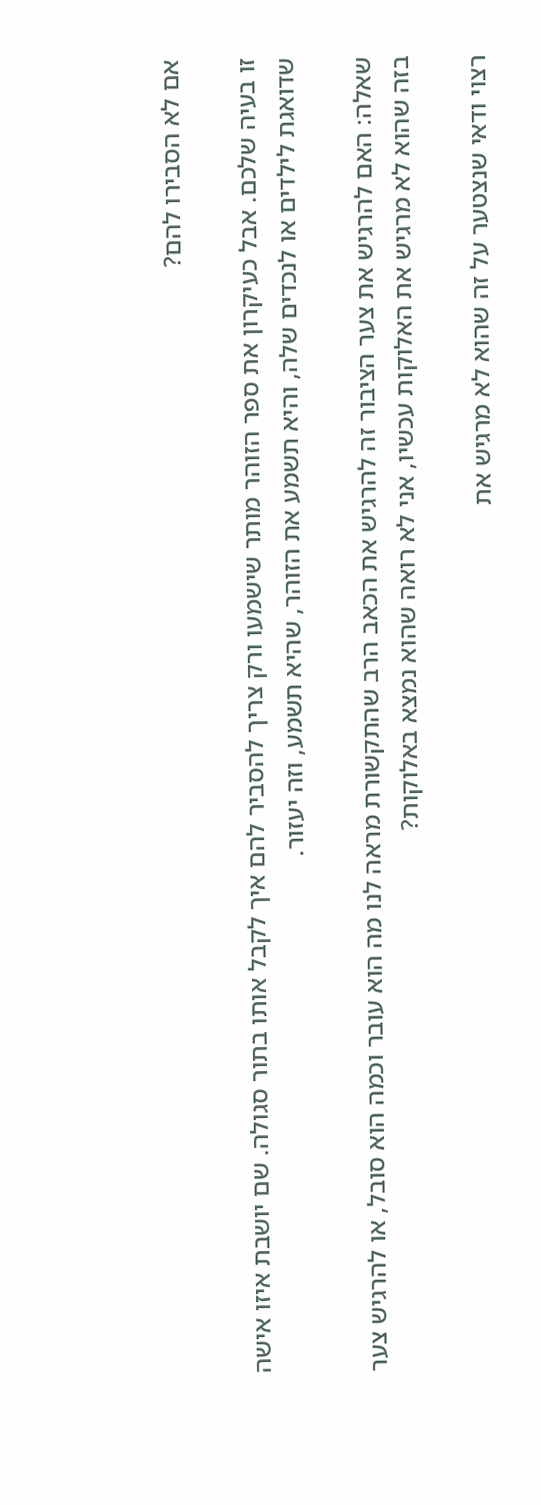אם לא הסבירו להם?

זו בעיה שלכם. אבל כעיקרון את ספר הזוהר מותר שישמעו ורק צריך להסביר להם איך לקבל אותו בתור סגולה. שם יושבת איזו אישה שדואגת לילדים או לנכדים שלה, והיא תשמע את הזוהר, שהיא תשמע, וזה יעזור.

שאלה: האם להרגיש את צער הציבור זה להרגיש את הכאב הרב שהתקשורת מראה לנו מה הוא עובר וכמה הוא סובל, או להרגיש צער בזה שהוא לא מרגיש את האלוקות עכשיו, אני לא רואה שהוא נמצא באלוקות?

רצוי ודאי שנצטער על זה שהוא לא מרגיש את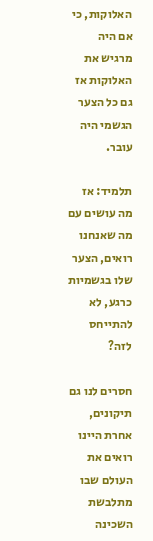האלוקות, כי אם היה מרגיש את האלוקות אז גם כל הצער הגשמי היה עובר.

תלמיד: אז מה עושים עם מה שאנחנו רואים, הצער שלו בגשמיות כרגע, לא להתייחס לזה?

חסרים לנו גם תיקונים, אחרת היינו רואים את העולם שבו מתלבשת השכינה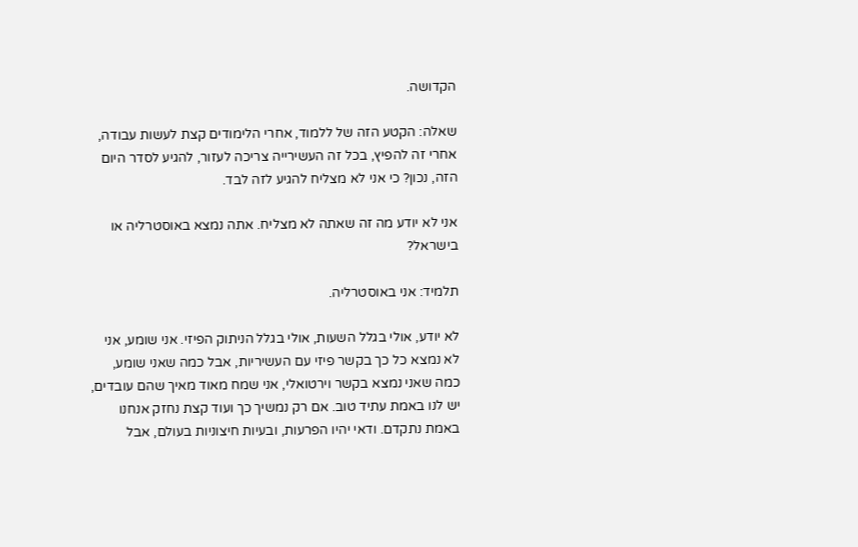הקדושה.

שאלה: הקטע הזה של ללמוד, אחרי הלימודים קצת לעשות עבודה, אחרי זה להפיץ, בכל זה העשירייה צריכה לעזור, להגיע לסדר היום הזה, נכון? כי אני לא מצליח להגיע לזה לבד.

אני לא יודע מה זה שאתה לא מצליח. אתה נמצא באוסטרליה או בישראל?

תלמיד: אני באוסטרליה.

לא יודע, אולי בגלל השעות, אולי בגלל הניתוק הפיזי. אני שומע, אני לא נמצא כל כך בקשר פיזי עם העשיריות, אבל כמה שאני שומע, כמה שאני נמצא בקשר וירטואלי, אני שמח מאוד מאיך שהם עובדים, יש לנו באמת עתיד טוב. אם רק נמשיך כך ועוד קצת נחזק אנחנו באמת נתקדם. ודאי יהיו הפרעות, ובעיות חיצוניות בעולם, אבל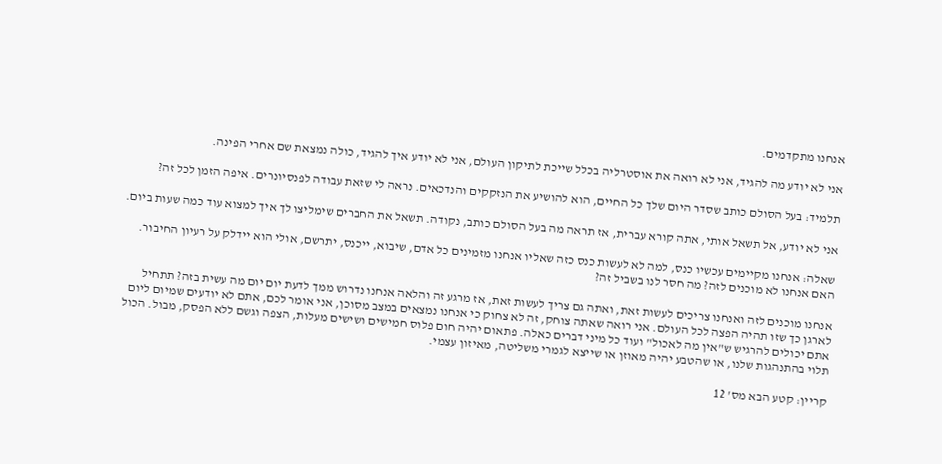אנחנו מתקדמים.

אני לא יודע מה להגיד, אני לא רואה את אוסטרליה בכלל שייכת לתיקון העולם, אני לא יודע איך להגיד, כולה נמצאת שם אחרי הפינה.

תלמיד: בעל הסולם כותב שסדר היום שלך כל החיים, הוא להושיע את הנזקקים והנדכאים. נראה לי שזאת עבודה לפנסיונרים. איפה הזמן לכל זה?

אני לא יודע, אל תשאל אותי, אתה קורא עברית, אז תראה מה בעל הסולם כותב, נקודה. תשאל את החברים שימליצו לך איך למצוא עוד כמה שעות ביום.

שאלה: אנחנו מקיימים עכשיו כנס, למה לא לעשות כנס כזה שאליו אנחנו מזמינים כל אדם, שיבוא, ייכנס, יתרשם, אולי הוא יידלק על רעיון החיבור. האם אנחנו לא מוכנים לזה? מה חסר לנו בשביל זה?

אנחנו מוכנים לזה ואנחנו צריכים לעשות זאת, ואתה גם צריך לעשות זאת, אז מרגע זה והלאה אנחנו נדרוש ממך לדעת יום יום מה עשית בזה? תתחיל לארגן כך שזו תהיה הפצה לכל העולם. אני רואה שאתה צוחק, זה לא צחוק כי אנחנו נמצאים במצב מסוכן, אני אומר לכם, אתם לא יודעים שמיום ליום אתם יכולים להרגיש ש"אין מה לאכול" ועוד כל מיני דברים כאלה. פתאום יהיה חום פלוס חמישים ושישים מעלות, הצפה וגשם ללא הפסק, מבול. הכול תלוי בהתנהגות שלנו, או שהטבע יהיה מאוזן או שייצא לגמרי משליטה, מאיזון עצמי.

קריין: קטע הבא מס' 12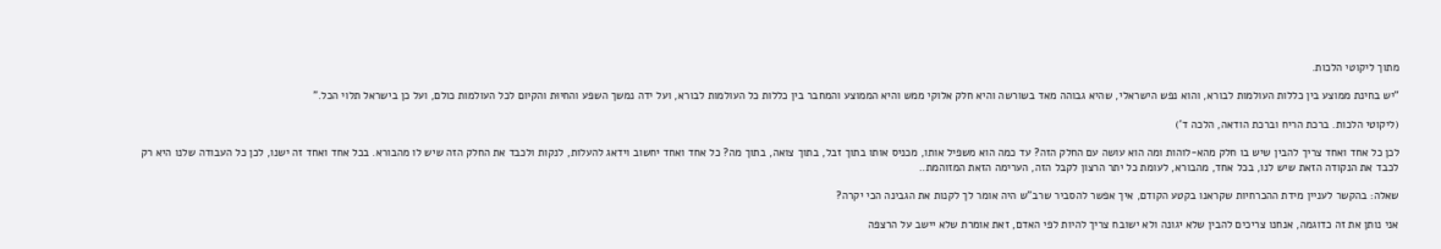מתוך ליקוטי הלכות.

"יש בחינת ממוצע בין כללות העולמות לבורא, והוא נפש הישראלי, שהיא גבוהה מאד בשורשה והיא חלק אלוקי ממש והיא הממוצע והמחבר בין כללות כל העולמות לבורא, ועל ידה נמשך השפע והחיוּת והקיום לכל העולמות כולם, ועל כן בישראל תלוי הכל."

(ליקוטי הלכות. ברכת הריח וברכת הודאה, הלכה ד')

לכן כל אחד ואחד צריך להבין שיש בו חלק מהא-לוהות ומה הוא עושה עם החלק הזה? עד כמה הוא משפיל אותו, מכניס אותו בתוך זבל, בתוך צואה, בתוך מה? כל אחד ואחד יחשוב וידאג להעלות, לנקות ולכבד את החלק הזה שיש לו מהבורא. בכל אחד ואחד זה ישנו, לכן כל העבודה שלנו היא רק לכבד את הנקודה הזאת שיש לנו, בכל אחד, מהבורא, לעומת כל יתר הרצון לקבל הזה, הערימה הזאת המזוהמת..

שאלה: בהקשר לעניין מידת ההכרחיות שקראנו בקטע הקודם, איך אפשר להסביר שרב"ש היה אומר לך לקנות את הגבינה הכי יקרה?

אני נותן את זה כדוגמה, אנחנו צריכים להבין שלא יגונה ולא ישובח צריך להיות לפי האדם, זאת אומרת שלא יישב על הרצפה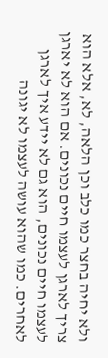ולא יחיה בחצר כמו כלב וכן הלאה, לא, אלא הוא צריך לארגן לעצמו חיים נכונים. אם הוא לא יארגן לעצמו חיים נכונים, הוא גם לא יידע איך לארגן לאחרים. כמו שהוא עושה לעצמו לא יגונה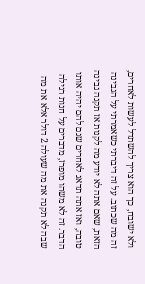ולא ישובח, כך הוא צריך להשתדל לעשות לאחרים, זה מה שכתוב. על זה דיברתי כשאמרתי על הגבינה הזאת, שאם אתה לא יודע מה לקנות אז תקנה גבינה טובה, ואז אתה תדאג לאחרים שגם להם יהיה אותו הדבר. זה לא משהו מופרז, מדברים על חנות רגילה שבה לא תקנה את מה שעולה 2 דולר אלא את מה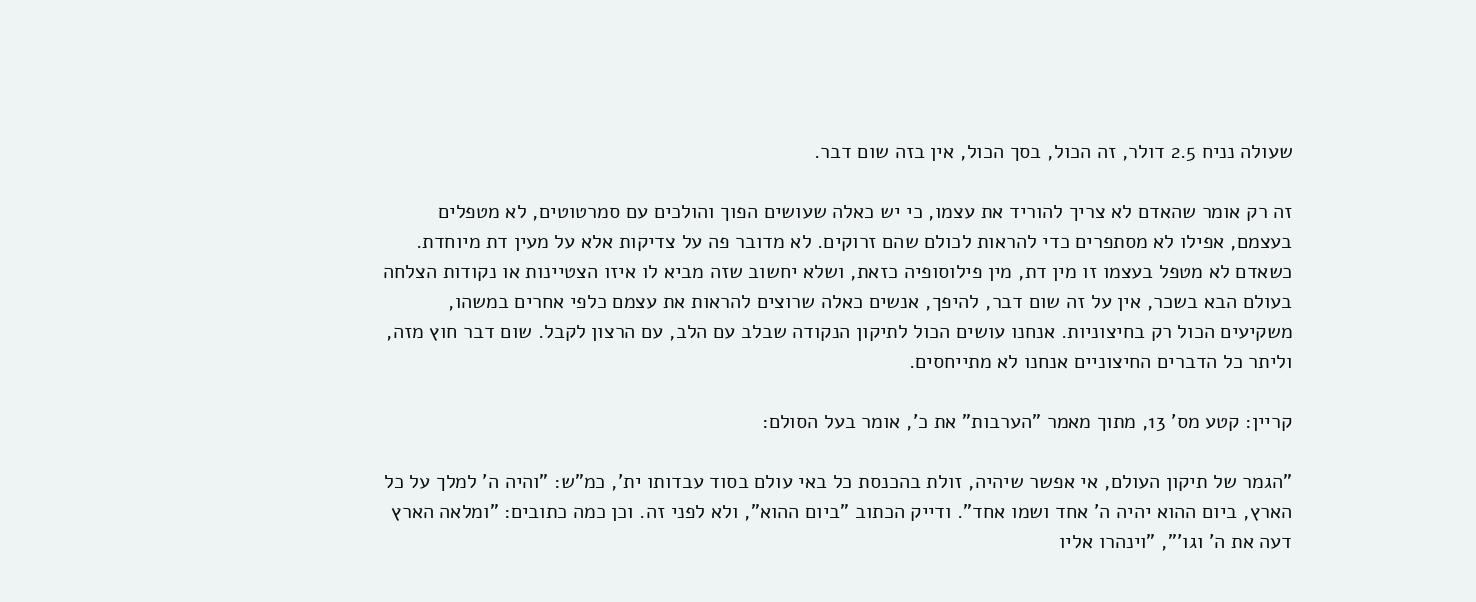שעולה נניח 2.5 דולר, זה הכול, בסך הכול, אין בזה שום דבר.

זה רק אומר שהאדם לא צריך להוריד את עצמו, כי יש כאלה שעושים הפוך והולכים עם סמרטוטים, לא מטפלים בעצמם, אפילו לא מסתפרים כדי להראות לכולם שהם זרוקים. לא מדובר פה על צדיקות אלא על מעין דת מיוחדת. כשאדם לא מטפל בעצמו זו מין דת, מין פילוסופיה כזאת, ושלא יחשוב שזה מביא לו איזו הצטיינות או נקודות הצלחה בעולם הבא בשכר, אין על זה שום דבר, להיפך, אנשים כאלה שרוצים להראות את עצמם כלפי אחרים במשהו, משקיעים הכול רק בחיצוניות. אנחנו עושים הכול לתיקון הנקודה שבלב עם הלב, עם הרצון לקבל. שום דבר חוץ מזה, וליתר כל הדברים החיצוניים אנחנו לא מתייחסים.

קריין: קטע מס' 13, מתוך מאמר "הערבות" את כ', אומר בעל הסולם:

"הגמר של תיקון העולם, אי אפשר שיהיה, זולת בהכנסת כל באי עולם בסוד עבדותו ית', כמ"ש: "והיה ה' למלך על כל הארץ, ביום ההוא יהיה ה' אחד ושמו אחד". ודייק הכתוב "ביום ההוא", ולא לפני זה. וכן כמה כתובים: "ומלאה הארץ דעה את ה' וגו'", "וינהרו אליו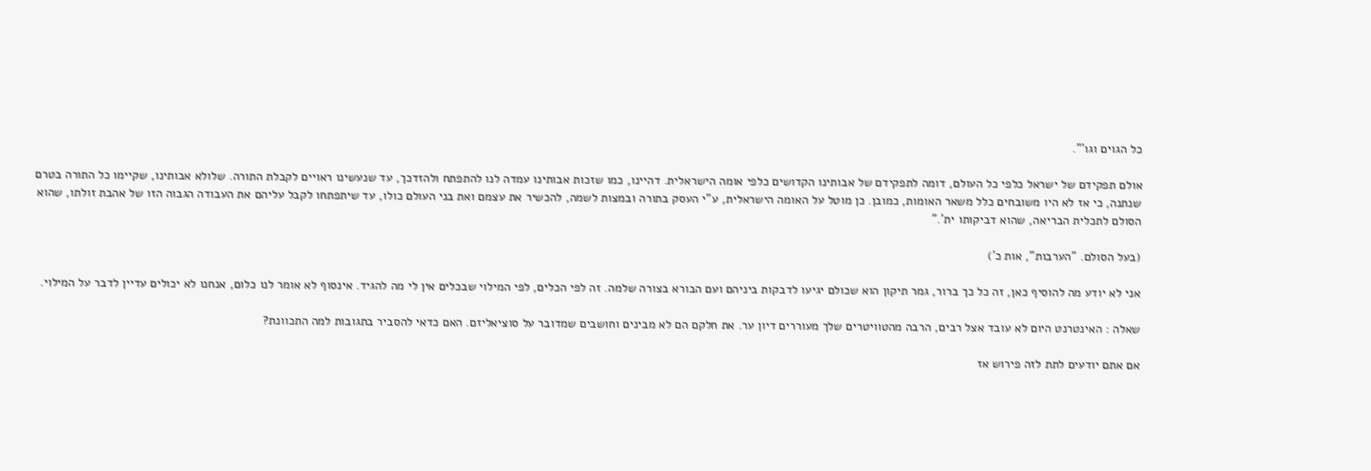כל הגוים וגו'".

אולם תפקידם של ישראל כלפי כל העולם, דומה לתפקידם של אבותינו הקדושים כלפי אומה הישראלית. דהיינו, כמו שזכות אבותינו עמדה לנו להתפתח ולהזדכך, עד שנעשינו ראויים לקבלת התורה. שלולא אבותינו, שקיימו כל התורה בטרם שנתנה, כי אז לא היו משובחים כלל משאר האומות, כמובן. כן מוטל על האומה הישראלית, ע"י העסק בתורה ובמצות לשמה, להכשיר את עצמם ואת בני העולם כולו, עד שיתפתחו לקבל עליהם את העבודה הגבוה הזו של אהבת זולתו, שהוא הסולם לתכלית הבריאה, שהוא דביקותו ית'."

(בעל הסולם. "הערבות", אות כ')

אני לא יודע מה להוסיף כאן, זה כל כך ברור, גמר תיקון הוא שכולם יגיעו לדבקות ביניהם ועם הבורא בצורה שלמה. זה לפי הכלים, לפי המילוי שבכלים אין לי מה להגיד. אינסוף לא אומר לנו כלום, אנחנו לא יכולים עדיין לדבר על המילוי.

שאלה : האינטרנט היום לא עובד אצל רבים, הרבה מהטוויטרים שלך מעוררים דיון ער. את חלקם הם לא מבינים וחושבים שמדובר על סוציאליזם. האם כדאי להסביר בתגובות למה התכוונת?

אם אתם יודעים לתת לזה פירוש אז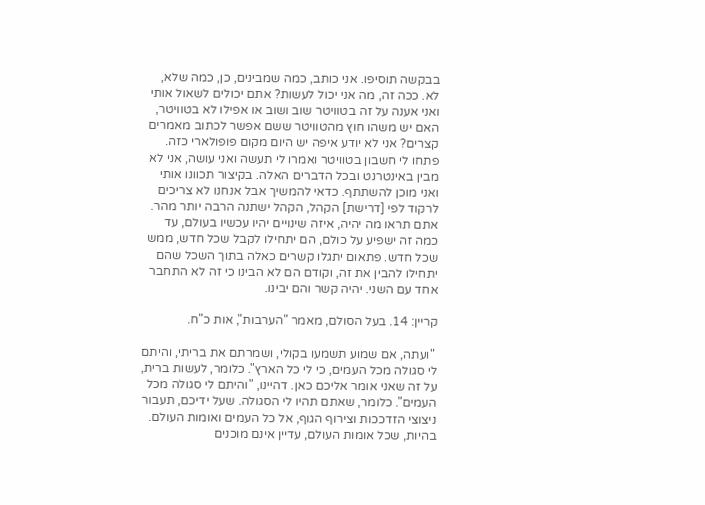בבקשה תוסיפו. אני כותב, כמה שמבינים, כן, כמה שלא, לא. ככה זה, מה אני יכול לעשות? אתם יכולים לשאול אותי ואני אענה על זה בטוויטר שוב ושוב או אפילו לא בטוויטר, האם יש משהו חוץ מהטוויטר ששם אפשר לכתוב מאמרים קצרים? אני לא יודע איפה יש היום מקום פופולארי כזה. פתחו לי חשבון בטוויטר ואמרו לי תעשה ואני עושה, אני לא מבין באינטרנט ובכל הדברים האלה. בקיצור תכוונו אותי ואני מוכן להשתתף. כדאי להמשיך אבל אנחנו לא צריכים לרקוד לפי [דרישת] הקהל, הקהל ישתנה הרבה יותר מהר. אתם תראו מה יהיה, איזה שינויים יהיו עכשיו בעולם, עד כמה זה ישפיע על כולם, הם יתחילו לקבל שכל חדש, ממש שכל חדש. פתאום יתגלו קשרים כאלה בתוך השכל שהם יתחילו להבין את זה, וקודם הם לא הבינו כי זה לא התחבר אחד עם השני. יהיה קשר והם יבינו.

קריין: 14. בעל הסולם, מאמר "הערבות", אות כ"ח.

 "ועתה, אם שמוע תשמעו בקולי, ושמרתם את בריתי, והיתם לי סגולה מכל העמים, כי לי כל הארץ". כלומר, לעשות ברית, על זה שאני אומר אליכם כאן. דהיינו, "והיתם לי סגולה מכל העמים". כלומר, שאתם תהיו לי הסגולה. שעל ידיכם, תעבור ניצוצי הזדככות וצירוף הגוף, אל כל העמים ואומות העולם. בהיות, שכל אומות העולם, עדיין אינם מוכנים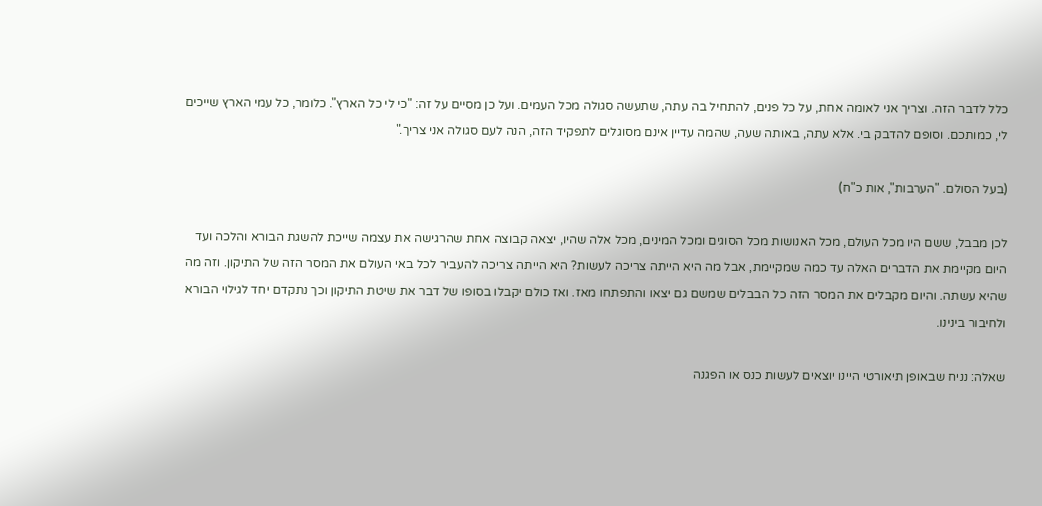כלל לדבר הזה. וצריך אני לאומה אחת, על כל פנים, להתחיל בה עתה, שתעשה סגולה מכל העמים. ועל כן מסיים על זה: "כי לי כל הארץ". כלומר, כל עמי הארץ שייכים לי, כמותכם. וסופם להדבק בי. אלא עתה, באותה שעה, שהמה עדיין אינם מסוגלים לתפקיד הזה, הנה לעם סגולה אני צריך."

(בעל הסולם. "הערבות", אות כ"ח)

לכן מבבל, ששם היו מכל העולם, מכל האנושות מכל הסוגים ומכל המינים, מכל אלה שהיו, יצאה קבוצה אחת שהרגישה את עצמה שייכת להשגת הבורא והלכה ועד היום מקיימת את הדברים האלה עד כמה שמקיימת, אבל מה היא הייתה צריכה לעשות? היא הייתה צריכה להעביר לכל באי העולם את המסר הזה של התיקון. וזה מה שהיא עשתה. והיום מקבלים את המסר הזה כל הבבלים שמשם גם יצאו והתפתחו מאז. ואז כולם יקבלו בסופו של דבר את שיטת התיקון וכך נתקדם יחד לגילוי הבורא ולחיבור בינינו.

שאלה: נניח שבאופן תיאורטי היינו יוצאים לעשות כנס או הפגנה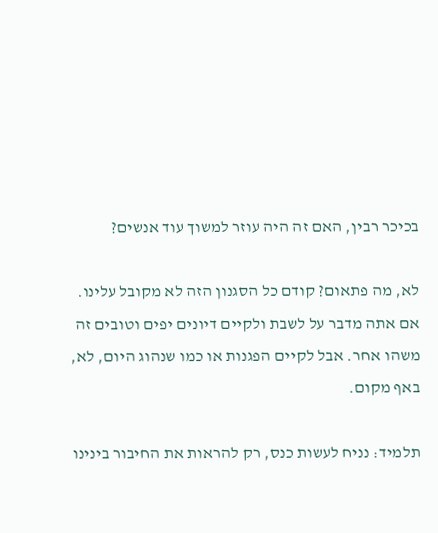בכיכר רבין, האם זה היה עוזר למשוך עוד אנשים?

לא, מה פתאום? קודם כל הסגנון הזה לא מקובל עלינו. אם אתה מדבר על לשבת ולקיים דיונים יפים וטובים זה משהו אחר. אבל לקיים הפגנות או כמו שנהוג היום, לא, באף מקום.

תלמיד: נניח לעשות כנס, רק להראות את החיבור בינינו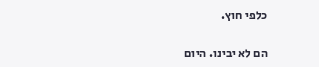כלפי חוץ.

הם לא יבינו. היום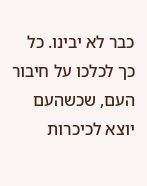כבר לא יבינו. כל כך לכלכו על חיבור העם, שכשהעם יוצא לכיכרות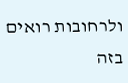ולרחובות רואים בזה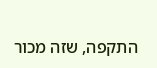התקפה, שזה מכור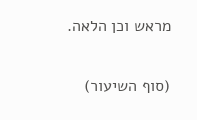מראש וכן הלאה.

(סוף השיעור)